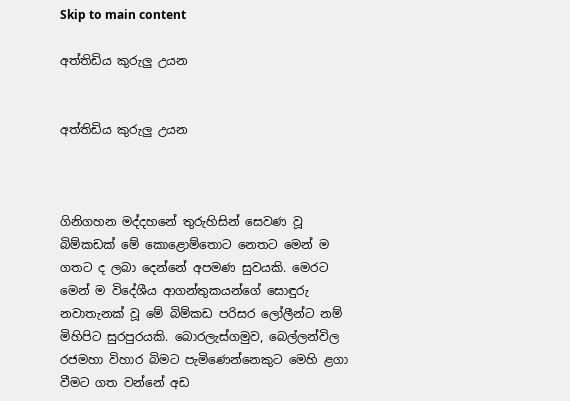Skip to main content

අත්තිඩිය කුරුලු උයන


අත්තිඩිය කුරුලු උයන



ගිනිගහන මද්දහනේ තුරුහිසින් සෙවණ වූ බිම්කඩක් මේ කොළොම්තොට නෙතට මෙන් ම ගතට ද ලබා දෙන්නේ අපමණ සුවයකි. මෙරට මෙන් ම විදේශීය ආගන්තුකයන්ගේ සොඳුරු නවාතැනක් වූ මේ බිම්කඩ පරිසර ලෝලීන්ට නම් මිහිපිට සුරපුරයකි. බොරලැස්ගමුව, බෙල්ලන්විල රජමහා විහාර බිමට පැමිණෙන්නෙකුට මෙහි ළගා වීමට ගත වන්නේ අඩ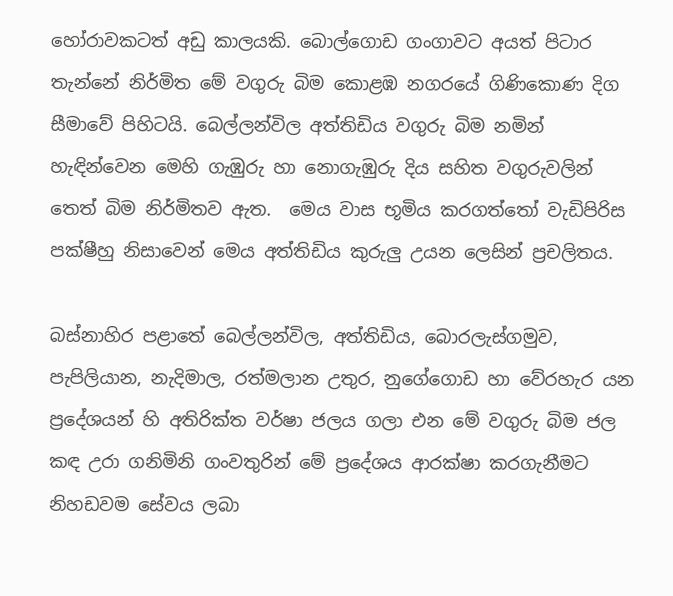හෝරාවකටත් අඩු කාලයකි. බොල්ගොඩ ගංගාවට අයත් පිටාර තැන්නේ නිර්මිත මේ වගුරු බිම කොළඹ නගරයේ ගිණිකොණ දිග සීමාවේ පිහිටයි. බෙල්ලන්විල අත්තිඩිය වගුරු බිම නමින් හැඳින්වෙන මෙහි ගැඹුරු හා නොගැඹුරු දිය සහිත වගුරුවලින් තෙත් බිම නිර්මිතව ඇත.  මෙය වාස භූමිය කරගත්තෝ වැඩිපිරිස පක්ෂීහු නිසාවෙන් මෙය අත්තිඩිය කුරුලු උයන ලෙසින් ප්‍රචලිතය.

බස්නාහිර පළාතේ බෙල්ලන්විල, අත්තිඩිය, බොරලැස්ගමුව, පැපිලියාන, නැදිමාල, රත්මලාන උතුර, නුගේගොඩ හා වේරහැර යන ප්‍රදේශයන් හි අතිරික්ත වර්ෂා ජලය ගලා එන මේ වගුරු බිම ජල කඳ උරා ගනිමිනි ගංවතුරින් මේ ප්‍රදේශය ආරක්ෂා කරගැනීමට නිහඩවම සේවය ලබා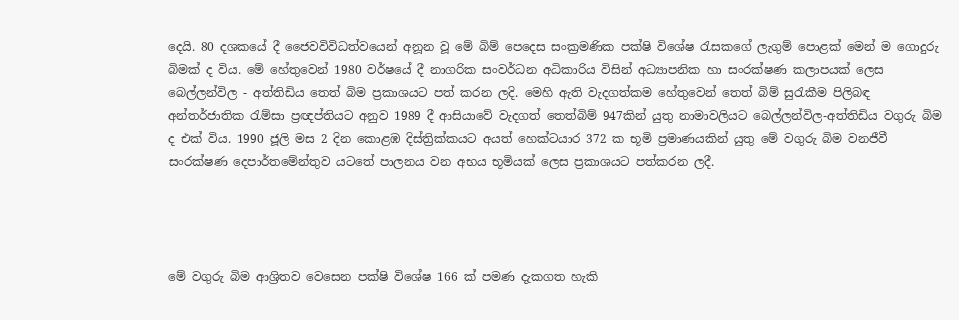දෙයි. 80 දශකයේ දී ජෛවවිවිධත්වයෙන් අනූන වූ මේ බිම් පෙදෙස සංක්‍රමණික පක්ෂි විශේෂ රැසකගේ ලැගුම් පොළක් මෙන් ම ගොදුරු බිමක් ද විය. මේ හේතුවෙන් 1980 වර්ෂයේ දී නාගරික සංවර්ධන අධිකාරිය විසින් අධ්‍යාපනික හා සංරක්ෂණ කලාපයක් ලෙස බෙල්ලන්විල - අත්තිඩිය තෙත් බිම ප්‍රකාශයට පත් කරන ලදි. මෙහි ඇති වැදගත්කම හේතුවෙන් තෙත් බිම් සුරැකීම පිලිබඳ අන්තර්ජාතික රැම්සා ප්‍රඥප්තියට අනුව 1989 දී ආසියාවේ වැදගත් තෙත්බිම් 947කින් යුතු නාමාවලියට බෙල්ලන්විල-අත්තිඩිය වගුරු බිම ද එක් විය. 1990 ජූලි මස 2 දින කොළඹ දිස්ත්‍රික්කයට අයත් හෙක්ටයාර 372 ක භූමි ප්‍රමාණයකින් යුතු මේ වගුරු බිම වනජීවී සංරක්ෂණ දෙපාර්තමේන්තුව යටතේ පාලනය වන අභය භූමියක් ලෙස ප්‍රකාශයට පත්කරන ලදී.




මේ වගුරු බිම ආශ්‍රිතව වෙසෙන පක්ෂි විශේෂ 166 ක් පමණ දැකගත හැකි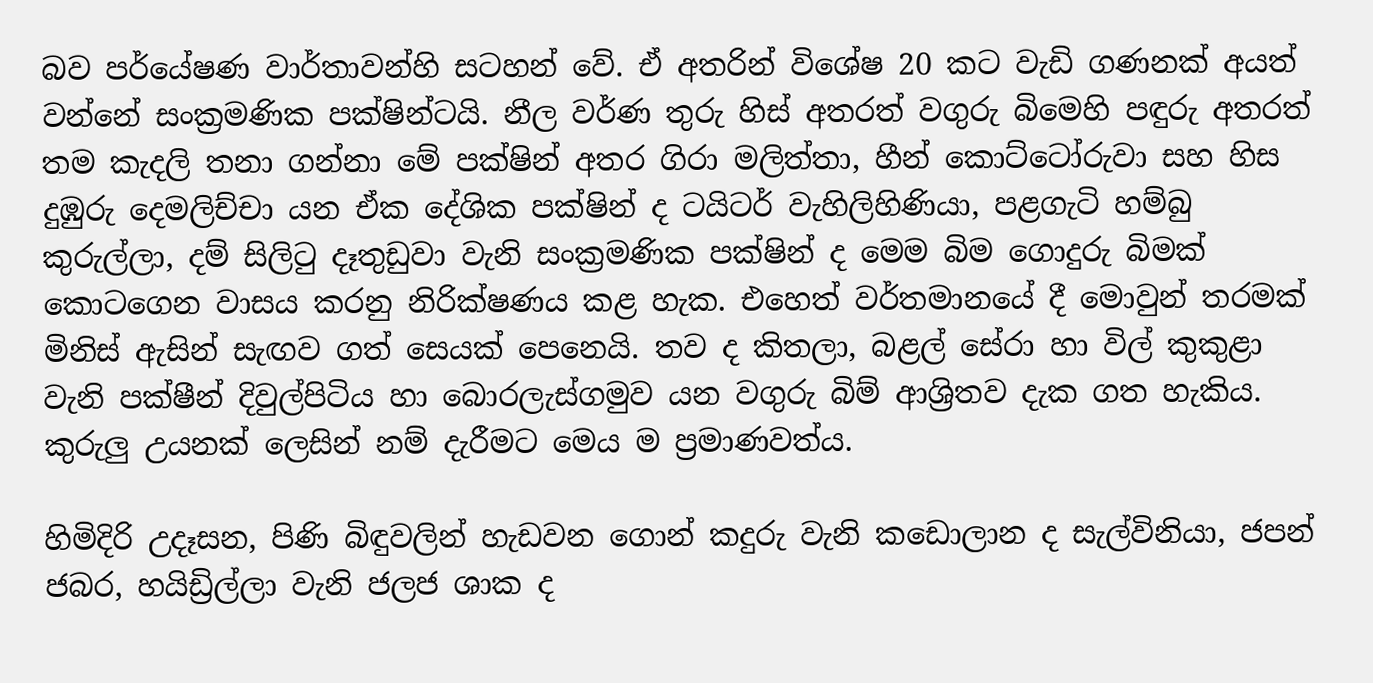බව පර්යේෂණ වාර්තාවන්හි සටහන් වේ. ඒ අතරින් විශේෂ 20 කට වැඩි ගණනක් අයත් වන්නේ සංක්‍රමණික පක්ෂින්ටයි. නීල වර්ණ තුරු හිස් අතරත් වගුරු බිමෙහි පඳුරු අතරත් තම කැදලි තනා ගන්නා මේ පක්ෂින් අතර ගිරා මලිත්තා, හීන් කොට්ටෝරුවා සහ හිස දුඹුරු දෙමලිච්චා යන ඒක දේශික පක්ෂින් ද ටයිටර් වැහිලිහිණියා, පළගැටි හම්බු කුරුල්ලා, දම් සිලිටු දෑතුඩුවා වැනි සංක්‍රමණික පක්ෂින් ද මෙම බිම ගොදුරු බිමක් කොටගෙන වාසය කරනු නිරික්ෂණය කළ හැක. එහෙත් වර්තමානයේ දී මොවුන් තරමක් මිනිස් ඇසින් සැඟව ගත් සෙයක් පෙනෙයි. තව ද කිතලා, බළල් සේරා හා විල් කුකුළා වැනි පක්ෂීන් දිවුල්පිටිය හා බොරලැස්ගමුව යන වගුරු බිම් ආශ්‍රිතව දැක ගත හැකිය.  කුරුලු උයනක් ලෙසින් නම් දැරීමට මෙය ම ප්‍රමාණවත්ය.

හිමිදිරි උදෑසන, පිණි බිඳුවලින් හැඩවන ගොන් කදුරු වැනි කඩොලාන ද සැල්විනියා, ජපන් ජබර, හයිඩ්‍රිල්ලා වැනි ජලජ ශාක ද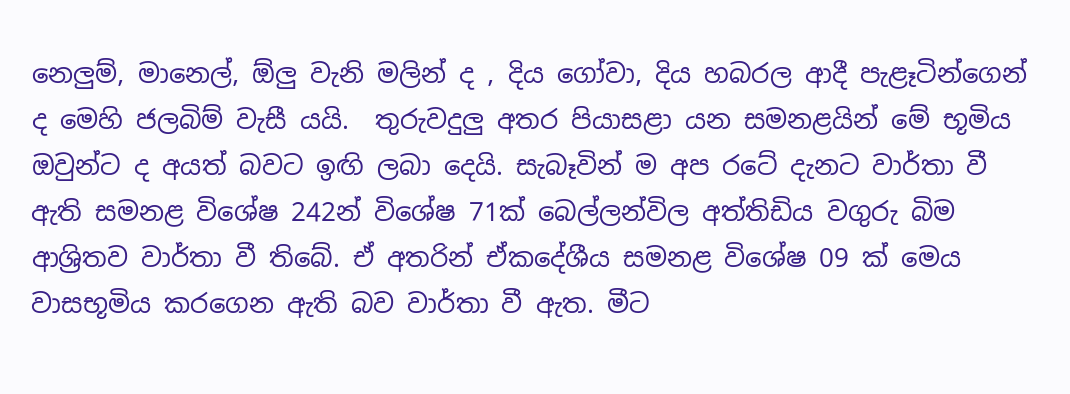නෙලුම්, මානෙල්, ඕලු වැනි මලින් ද , දිය ගෝවා, දිය හබරල ආදී පැළෑටින්ගෙන් ද මෙහි ජලබිම් වැසී යයි.  තුරුවදුලු අතර පියාසළා යන සමනළයින් මේ භූමිය ඔවුන්ට ද අයත් බවට ඉඟි ලබා දෙයි. සැබෑවින් ම අප රටේ දැනට වාර්තා වී ඇති සමනළ විශේෂ 242න් විශේෂ 71ක් බෙල්ලන්විල අත්තිඩිය වගුරු බිම ආශ්‍රිතව වාර්තා වී තිබේ. ඒ අතරින් ඒකදේශීය සමනළ විශේෂ 09 ක් මෙය වාසභූමිය කරගෙන ඇති බව වාර්තා වී ඇත. මීට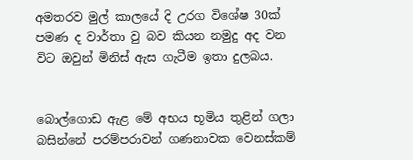අමතරව මුල් කාලයේ දි උරග විශේෂ 30ක් පමණ ද වාර්තා වු බව කියන නමුදු අද වන විට ඔවුන් මිනිස් ඇස ගැටීම ඉතා දුලබය.


බොල්ගොඩ ඇළ මේ අභය භූමිය තුළින් ගලා බසින්නේ පරම්පරාවන් ගණනාවක වෙනස්කම්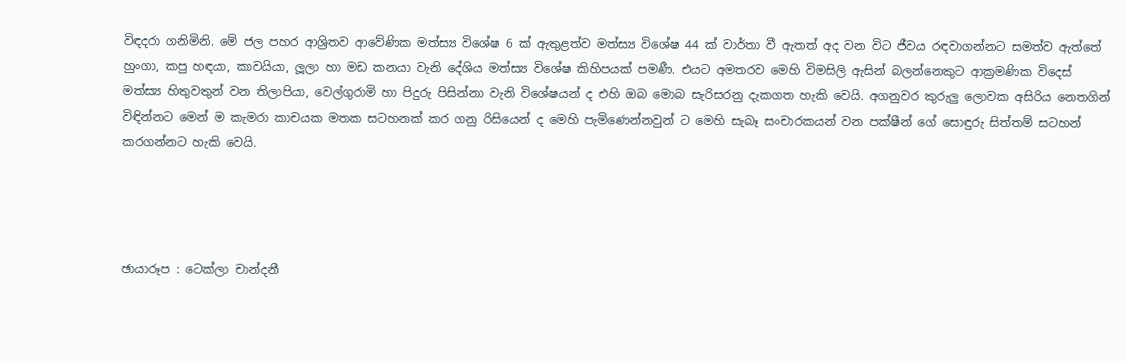විඳදරා ගනිමිනි. මේ ජල පහර ආශ්‍රිතව ආවේණික මත්ස්‍ය විශේෂ 6 ක් ඇතුළත්ව මත්ස්‍ය විශේෂ 44 ක් වාර්තා වී ඇතත් අද වන විට ජීවය රඳවාගන්නට සමත්ව ඇත්තේ හුංගා, කපු හඳයා, කාවයියා, ලූලා හා මඩ කනයා වැනි දේශිය මත්ස්‍ය විශේෂ කිහිපයක් පමණී. එයට අමතරව මෙහි විමසිලි ඇසින් බලන්නෙකුට ආක්‍රමණික විදෙස් මත්ස්‍ය හිතුවතුන් වන තිලාපියා, වෙල්ගුරාමි හා පිදුරු පිසින්නා වැනි විශේෂයන් ද එහි ඔබ මොබ සැරිසරනු දැකගත හැකි වෙයි. අගනුවර කුරුලු ලොවක අසිරිය නෙතගින් විඳින්නට මෙන් ම කැමරා කාචයක මතක සටහනක් කර ගනු රිසියෙන් ද මෙහි පැමිණෙන්නවුන් ට මෙහි සැබෑ සංචාරකයන් වන පක්ෂීන් ගේ සොඳුරු සිත්තම් සටහන් කරගන්නට හැකි වෙයි.




ඡායාරූප : ටෙක්ලා චාන්දනී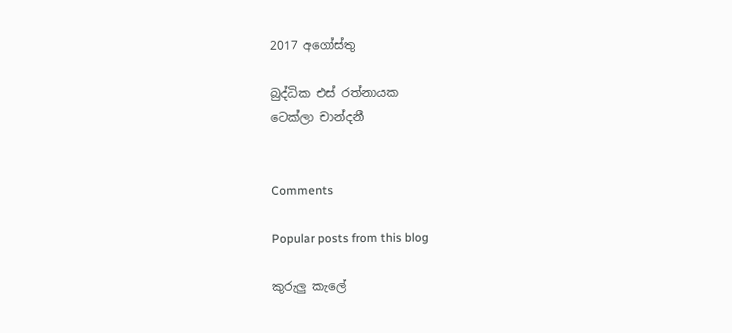2017 අගෝස්තු

බුද්ධික එස් රත්නායක
ටෙක්ලා චාන්දනී


Comments

Popular posts from this blog

කුරුලු කැලේ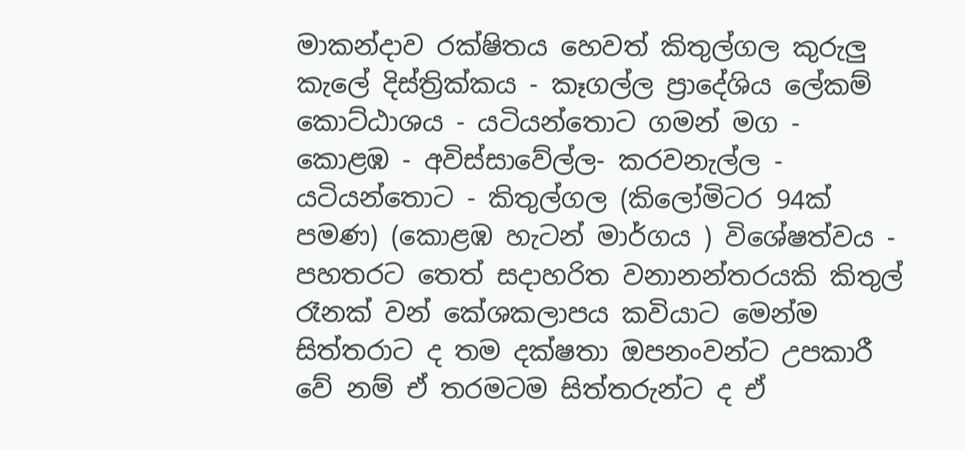මාකන්දාව රක්ෂිතය හෙවත් කිතුල්ගල කුරුලු කැලේ දිස්ත්‍රික්කය - කෑගල්ල ප්‍රාදේශිය ලේකම් කොට්ඨාශය - යටියන්තොට ගමන් මග - කොළඹ - අවිස්සාවේල්ල- කරවනැල්ල - යටියන්තොට - කිතුල්ගල (කිලෝමිටර 94ක් පමණ) (කොළඹ හැටන් මාර්ගය ) විශේෂත්වය - පහතරට තෙත් සදාහරිත වනානන්තරයකි කිතුල් රෑනක් වන් කේශකලාපය කවියාට මෙන්ම සිත්තරාට ද තම දක්ෂතා ඔපනංවන්ට උපකාරී වේ නම් ඒ තරමටම සිත්තරුන්ට ද ඒ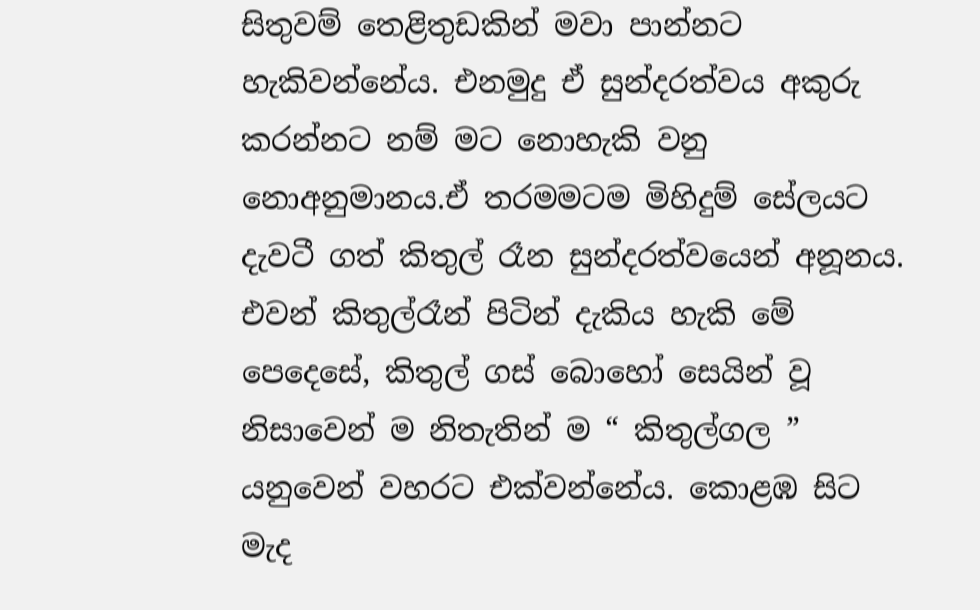සිතුවම් තෙළිතුඩකින් මවා පාන්නට හැකිවන්නේය. එනමුදු ඒ සුන්දරත්වය අකුරු කරන්නට නම් මට නොහැකි වනු නොඅනුමානය.ඒ තරමමටම මිහිදුම් සේලයට දැවටී ගත් කිතුල් රෑන සුන්දරත්වයෙන් අනූනය. එවන් කිතුල්රෑන් පිටින් දැකිය හැකි මේ පෙදෙසේ, කිතුල් ගස් බොහෝ සෙයින් වූ නිසාවෙන් ම නිතැතින් ම “ කිතුල්ගල ” යනුවෙන් වහරට එක්වන්නේය. කොළඹ සිට මැද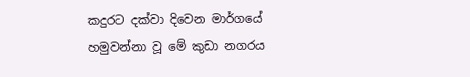කදුරට දක්වා දිවෙන මාර්ගයේ හමුවන්නා වූ මේ කුඩා නගරය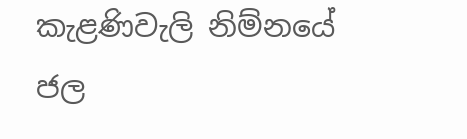කැළණිවැලි නිම්නයේ ජල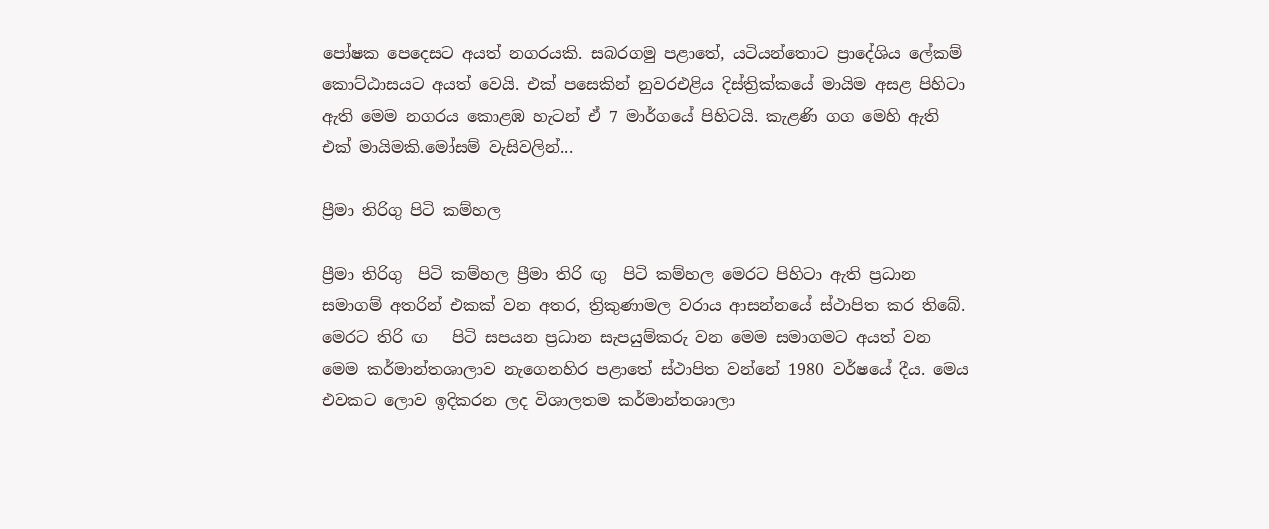පෝෂක පෙදෙසට අයත් නගරයකි. සබරගමු පළාතේ, යටියන්තොට ප්‍රාදේශිය ලේකම් කොට්ඨාසයට අයත් වෙයි. එක් පසෙකින් නුවරඑළිය දිස්ත්‍රික්කයේ මායිම අසළ පිහිටා ඇති මෙම නගරය කොළඹ හැටන් ඒ 7 මාර්ගයේ පිහිටයි. කැළණි ගග මෙහි ඇති එක් මායිමකි.මෝසම් වැසිවලින්...

ප්‍රීමා තිරිගු පිටි කම්හල

ප්‍රීමා තිරිගු  පිටි කම්හල ප්‍රීමා තිරි ඟු  පිටි කම්හල මෙරට පිහිටා ඇති ප්‍රධාන සමාගම් අතරින් එකක් වන අතර, ත්‍රිකුණාමල වරාය ආසන්නයේ ස්ථාපිත කර තිබේ. මෙරට තිරි ඟ   පිටි සපයන ප්‍රධාන සැපයුම්කරු වන මෙම සමාගමට අයත් වන මෙම කර්මාන්තශාලාව නැගෙනහිර පළාතේ ස්ථාපිත වන්නේ 1980 වර්ෂයේ දීය. මෙය එවකට ලොව ඉදිකරන ලද විශාලතම කර්මාන්තශාලා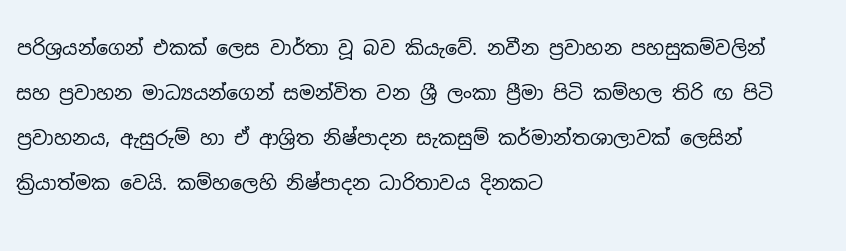පරිශ්‍රයන්ගෙන් එකක් ලෙස වාර්තා වූ බව කියැවේ. නවීන ප්‍රවාහන පහසුකම්වලින් සහ ප්‍රවාහන මාධ්‍යයන්ගෙන් සමන්විත වන ශ්‍රී ලංකා ප්‍රීමා පිටි කම්හල තිරි ඟ පිටි ප්‍රවාහනය, ඇසුරුම් හා ඒ ආශ්‍රිත නිෂ්පාදන සැකසුම් කර්මාන්තශාලාවක් ලෙසින් ක්‍රියාත්මක වෙයි. කම්හලෙහි නිෂ්පාදන ධාරිතාවය දිනකට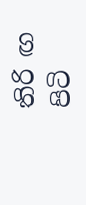තිරි ඟ පිටි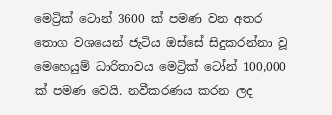මෙට්‍රික් ටොන් 3600 ක් පමණ වන අතර තොග වශයෙන් ජැටිය ඔස්සේ සිදුකරන්නා වූ මෙහෙයුම් ධාරිතාවය මෙට්‍රික් ටෝන් 100,000 ක් පමණ වෙයි. නවීකරණය කරන ලද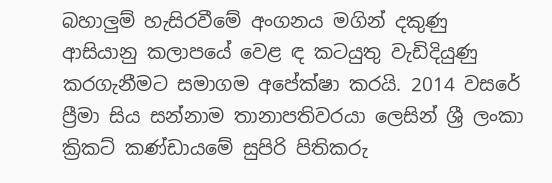බහාලුම් හැසිරවීමේ අංගනය මගින් දකුණු ආසියානු කලාපයේ වෙළ ඳ කටයුතු වැඩිදියුණු කරගැනීමට සමාගම අපේක්ෂා කරයි. 2014 වසරේ ප්‍රීමා සිය සන්නාම තානාපතිවරයා ලෙසින් ශ්‍රී ලංකා ක්‍රිකට් කණ්ඩායමේ සුපිරි පිතිකරු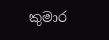කුමාර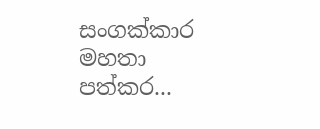සංගක්කාර මහතා පත්කර...